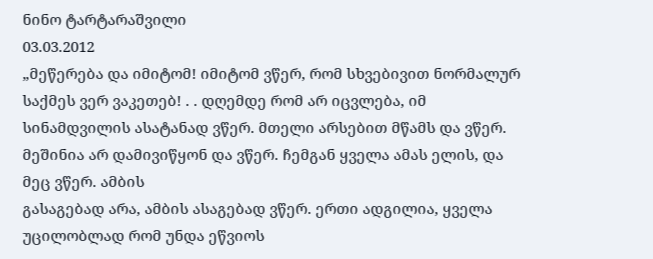ნინო ტარტარაშვილი
03.03.2012
„მეწერება და იმიტომ! იმიტომ ვწერ, რომ სხვებივით ნორმალურ საქმეს ვერ ვაკეთებ! . . დღემდე რომ არ იცვლება, იმ სინამდვილის ასატანად ვწერ. მთელი არსებით მწამს და ვწერ. მეშინია არ დამივიწყონ და ვწერ. ჩემგან ყველა ამას ელის, და მეც ვწერ. ამბის
გასაგებად არა, ამბის ასაგებად ვწერ. ერთი ადგილია, ყველა უცილობლად რომ უნდა ეწვიოს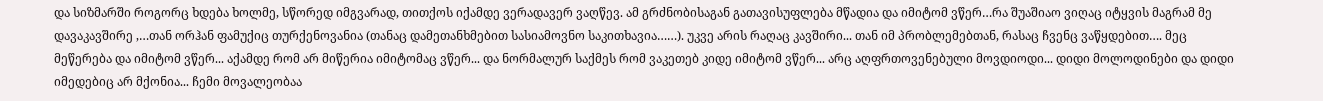და სიზმარში როგორც ხდება ხოლმე, სწორედ იმგვარად, თითქოს იქამდე ვერადავერ ვაღწევ. ამ გრძნობისაგან გათავისუფლება მწადია და იმიტომ ვწერ…რა შუაშიაო ვიღაც იტყვის მაგრამ მე დავაკავშირე ,…თან ორჰან ფამუქიც თურქენოვანია (თანაც დამეთანხმებით სასიამოვნო საკითხავია……). უკვე არის რაღაც კავშირი... თან იმ პრობლემებთან, რასაც ჩვენც ვაწყდებით…. მეც მეწერება და იმიტომ ვწერ... აქამდე რომ არ მიწერია იმიტომაც ვწერ... და ნორმალურ საქმეს რომ ვაკეთებ კიდე იმიტომ ვწერ... არც აღფრთოვენებული მოვდიოდი... დიდი მოლოდინები და დიდი იმედებიც არ მქონია... ჩემი მოვალეობაა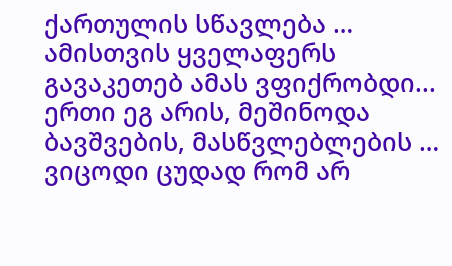ქართულის სწავლება … ამისთვის ყველაფერს გავაკეთებ ამას ვფიქრობდი... ერთი ეგ არის, მეშინოდა ბავშვების, მასწვლებლების … ვიცოდი ცუდად რომ არ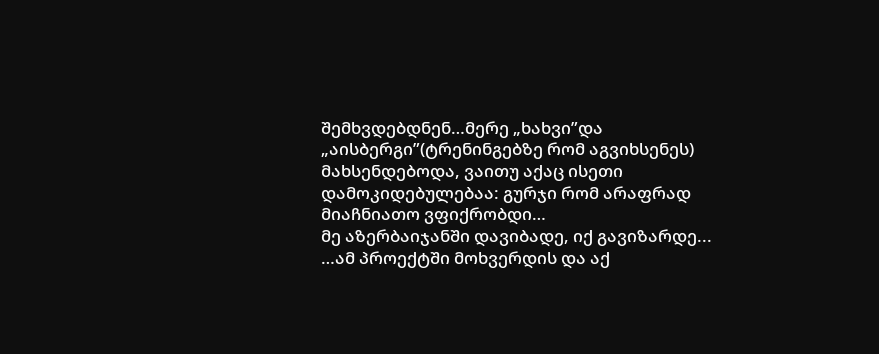შემხვდებდნენ…მერე „ხახვი”და „აისბერგი”(ტრენინგებზე რომ აგვიხსენეს) მახსენდებოდა, ვაითუ აქაც ისეთი დამოკიდებულებაა: გურჯი რომ არაფრად მიაჩნიათო ვფიქრობდი…
მე აზერბაიჯანში დავიბადე, იქ გავიზარდე... …ამ პროექტში მოხვერდის და აქ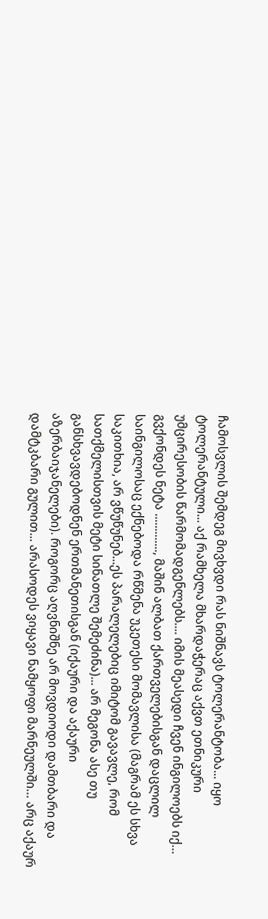ჩამოსვლის შემდეგ მივხვდი რას ნიშნავს ტოლერანტობა... იყო ტოლერანტული... აქ რამხელა მხარდაჭერაც აქვთ ეთნიკური უმცირესობის წარმომადგენლებს.... იმის მეასედი ჩვენ ინგილოებს იქ… გვქონდეს ნეტა ............., მაშინ ალბათ ქართველებისგან დაცლილ საინგილოსაც ექნებოდა რწმენა უკეთესი მომავლისა (მაგრამ ეს სხვა საკითხია, არ ვწუწუნებ...ეს პარალელებიც იმიტომ გავავლე, რომ სათქმელისთვის მეტი სინათლე შემეძინა)... არ მეგონა ასე თუ განსხვავდებოდნენ ერთმანეთისგან (იქაური და აქაური აზერბაიჯანელები). როგორც აღვნიშნე არ მოვდიოდი დამთბარი და დამტკბარი გულით... არასოდეს ვიყავი ნამყოფი მარნეულში… არც აქაურ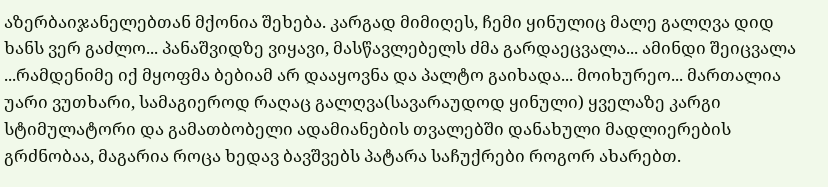აზერბაიჯანელებთან მქონია შეხება. კარგად მიმიღეს, ჩემი ყინულიც მალე გალღვა დიდ ხანს ვერ გაძლო... პანაშვიდზე ვიყავი, მასწავლებელს ძმა გარდაეცვალა... ამინდი შეიცვალა ...რამდენიმე იქ მყოფმა ბებიამ არ დააყოვნა და პალტო გაიხადა... მოიხურეო... მართალია უარი ვუთხარი, სამაგიეროდ რაღაც გალღვა(სავარაუდოდ ყინული) ყველაზე კარგი სტიმულატორი და გამათბობელი ადამიანების თვალებში დანახული მადლიერების გრძნობაა, მაგარია როცა ხედავ ბავშვებს პატარა საჩუქრები როგორ ახარებთ.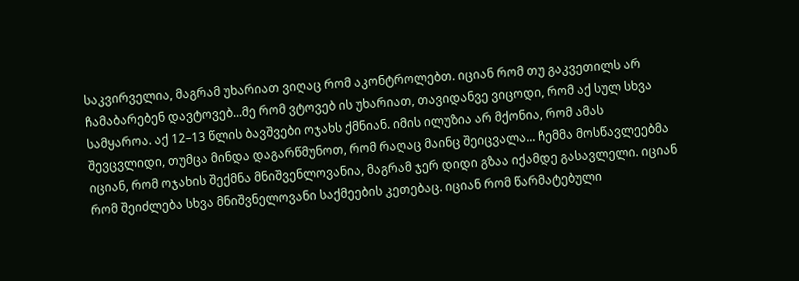საკვირველია, მაგრამ უხარიათ ვიღაც რომ აკონტროლებთ. იციან რომ თუ გაკვეთილს არ ჩამაბარებენ დავტოვებ...მე რომ ვტოვებ ის უხარიათ, თავიდანვე ვიცოდი, რომ აქ სულ სხვა სამყაროა. აქ 12–13 წლის ბავშვები ოჯახს ქმნიან. იმის ილუზია არ მქონია, რომ ამას შევცვლიდი, თუმცა მინდა დაგარწმუნოთ, რომ რაღაც მაინც შეიცვალა... ჩემმა მოსწავლეებმა იციან, რომ ოჯახის შექმნა მნიშვენლოვანია, მაგრამ ჯერ დიდი გზაა იქამდე გასავლელი. იციან რომ შეიძლება სხვა მნიშვნელოვანი საქმეების კეთებაც. იციან რომ წარმატებული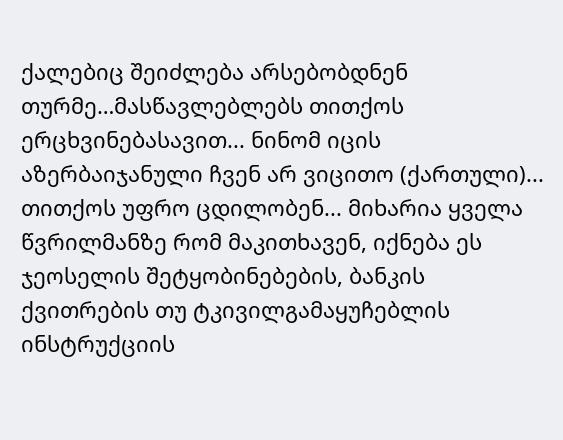ქალებიც შეიძლება არსებობდნენ თურმე…მასწავლებლებს თითქოს ერცხვინებასავით... ნინომ იცის აზერბაიჯანული ჩვენ არ ვიცითო (ქართული)... თითქოს უფრო ცდილობენ... მიხარია ყველა წვრილმანზე რომ მაკითხავენ, იქნება ეს ჯეოსელის შეტყობინებების, ბანკის ქვითრების თუ ტკივილგამაყუჩებლის ინსტრუქციის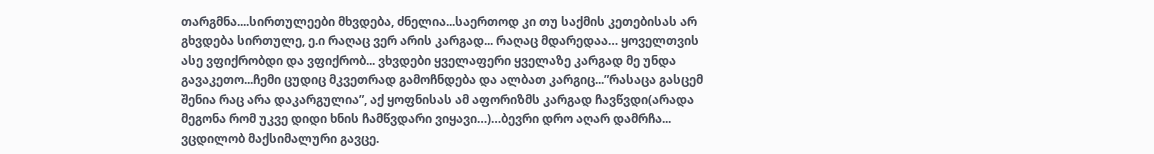თარგმნა....სირთულეები მხვდება, ძნელია...საერთოდ კი თუ საქმის კეთებისას არ გხვდება სირთულე, ე.ი რაღაც ვერ არის კარგად... რაღაც მდარედაა… ყოველთვის ასე ვფიქრობდი და ვფიქრობ... ვხვდები ყველაფერი ყველაზე კარგად მე უნდა გავაკეთო...ჩემი ცუდიც მკვეთრად გამოჩნდება და ალბათ კარგიც...”რასაცა გასცემ შენია რაც არა დაკარგულია”, აქ ყოფნისას ამ აფორიზმს კარგად ჩავწვდი(არადა მეგონა რომ უკვე დიდი ხნის ჩამწვდარი ვიყავი…)…ბევრი დრო აღარ დამრჩა... ვცდილობ მაქსიმალური გავცე.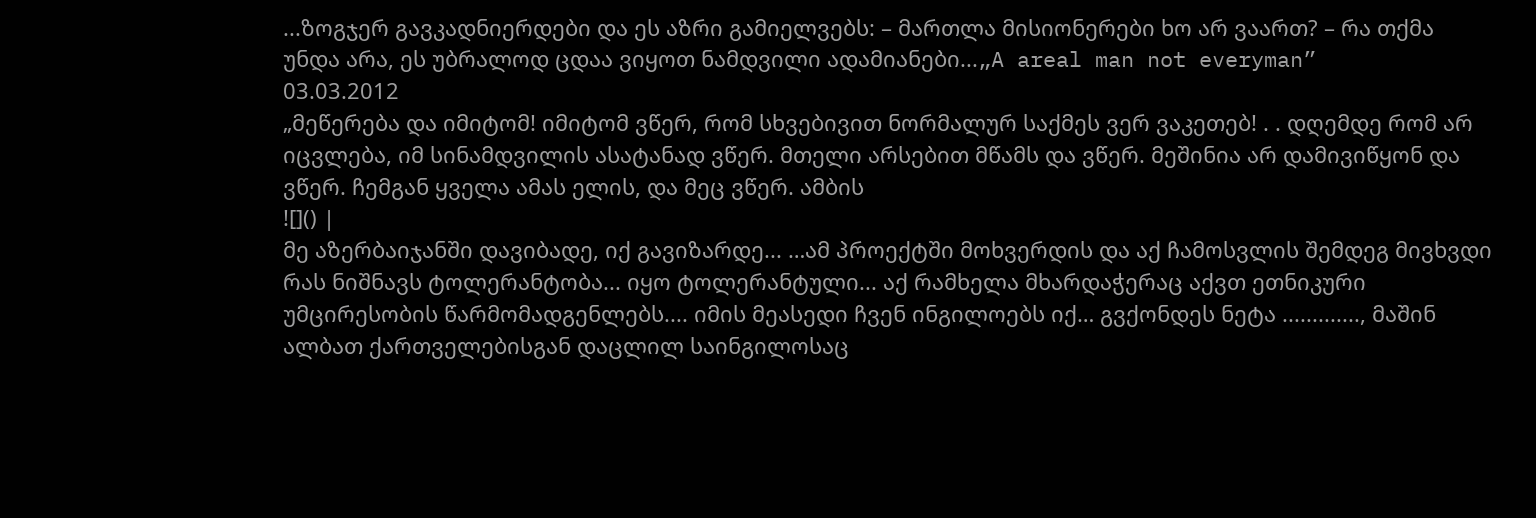...ზოგჯერ გავკადნიერდები და ეს აზრი გამიელვებს: – მართლა მისიონერები ხო არ ვაართ? – რა თქმა უნდა არა, ეს უბრალოდ ცდაა ვიყოთ ნამდვილი ადამიანები...„A areal man not everyman”
03.03.2012
„მეწერება და იმიტომ! იმიტომ ვწერ, რომ სხვებივით ნორმალურ საქმეს ვერ ვაკეთებ! . . დღემდე რომ არ იცვლება, იმ სინამდვილის ასატანად ვწერ. მთელი არსებით მწამს და ვწერ. მეშინია არ დამივიწყონ და ვწერ. ჩემგან ყველა ამას ელის, და მეც ვწერ. ამბის
![]() |
მე აზერბაიჯანში დავიბადე, იქ გავიზარდე... …ამ პროექტში მოხვერდის და აქ ჩამოსვლის შემდეგ მივხვდი რას ნიშნავს ტოლერანტობა... იყო ტოლერანტული... აქ რამხელა მხარდაჭერაც აქვთ ეთნიკური უმცირესობის წარმომადგენლებს.... იმის მეასედი ჩვენ ინგილოებს იქ… გვქონდეს ნეტა ............., მაშინ ალბათ ქართველებისგან დაცლილ საინგილოსაც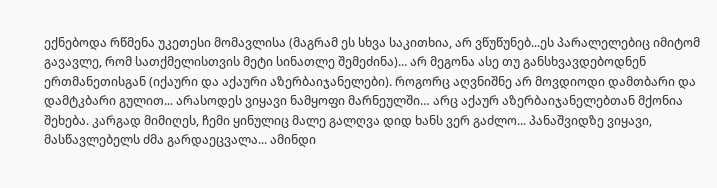ექნებოდა რწმენა უკეთესი მომავლისა (მაგრამ ეს სხვა საკითხია, არ ვწუწუნებ...ეს პარალელებიც იმიტომ გავავლე, რომ სათქმელისთვის მეტი სინათლე შემეძინა)... არ მეგონა ასე თუ განსხვავდებოდნენ ერთმანეთისგან (იქაური და აქაური აზერბაიჯანელები). როგორც აღვნიშნე არ მოვდიოდი დამთბარი და დამტკბარი გულით... არასოდეს ვიყავი ნამყოფი მარნეულში… არც აქაურ აზერბაიჯანელებთან მქონია შეხება. კარგად მიმიღეს, ჩემი ყინულიც მალე გალღვა დიდ ხანს ვერ გაძლო... პანაშვიდზე ვიყავი, მასწავლებელს ძმა გარდაეცვალა... ამინდი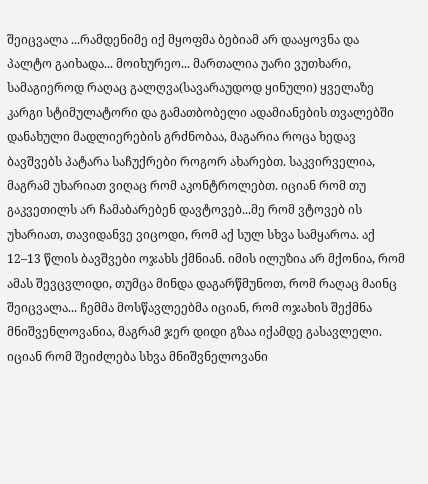შეიცვალა ...რამდენიმე იქ მყოფმა ბებიამ არ დააყოვნა და პალტო გაიხადა... მოიხურეო... მართალია უარი ვუთხარი, სამაგიეროდ რაღაც გალღვა(სავარაუდოდ ყინული) ყველაზე კარგი სტიმულატორი და გამათბობელი ადამიანების თვალებში დანახული მადლიერების გრძნობაა, მაგარია როცა ხედავ ბავშვებს პატარა საჩუქრები როგორ ახარებთ. საკვირველია, მაგრამ უხარიათ ვიღაც რომ აკონტროლებთ. იციან რომ თუ გაკვეთილს არ ჩამაბარებენ დავტოვებ...მე რომ ვტოვებ ის უხარიათ, თავიდანვე ვიცოდი, რომ აქ სულ სხვა სამყაროა. აქ 12–13 წლის ბავშვები ოჯახს ქმნიან. იმის ილუზია არ მქონია, რომ ამას შევცვლიდი, თუმცა მინდა დაგარწმუნოთ, რომ რაღაც მაინც შეიცვალა... ჩემმა მოსწავლეებმა იციან, რომ ოჯახის შექმნა მნიშვენლოვანია, მაგრამ ჯერ დიდი გზაა იქამდე გასავლელი. იციან რომ შეიძლება სხვა მნიშვნელოვანი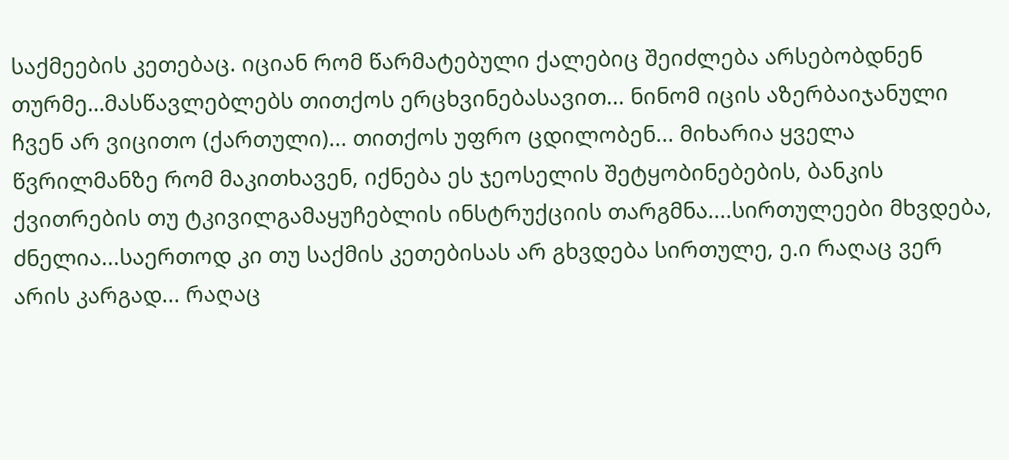საქმეების კეთებაც. იციან რომ წარმატებული ქალებიც შეიძლება არსებობდნენ თურმე…მასწავლებლებს თითქოს ერცხვინებასავით... ნინომ იცის აზერბაიჯანული ჩვენ არ ვიცითო (ქართული)... თითქოს უფრო ცდილობენ... მიხარია ყველა წვრილმანზე რომ მაკითხავენ, იქნება ეს ჯეოსელის შეტყობინებების, ბანკის ქვითრების თუ ტკივილგამაყუჩებლის ინსტრუქციის თარგმნა....სირთულეები მხვდება, ძნელია...საერთოდ კი თუ საქმის კეთებისას არ გხვდება სირთულე, ე.ი რაღაც ვერ არის კარგად... რაღაც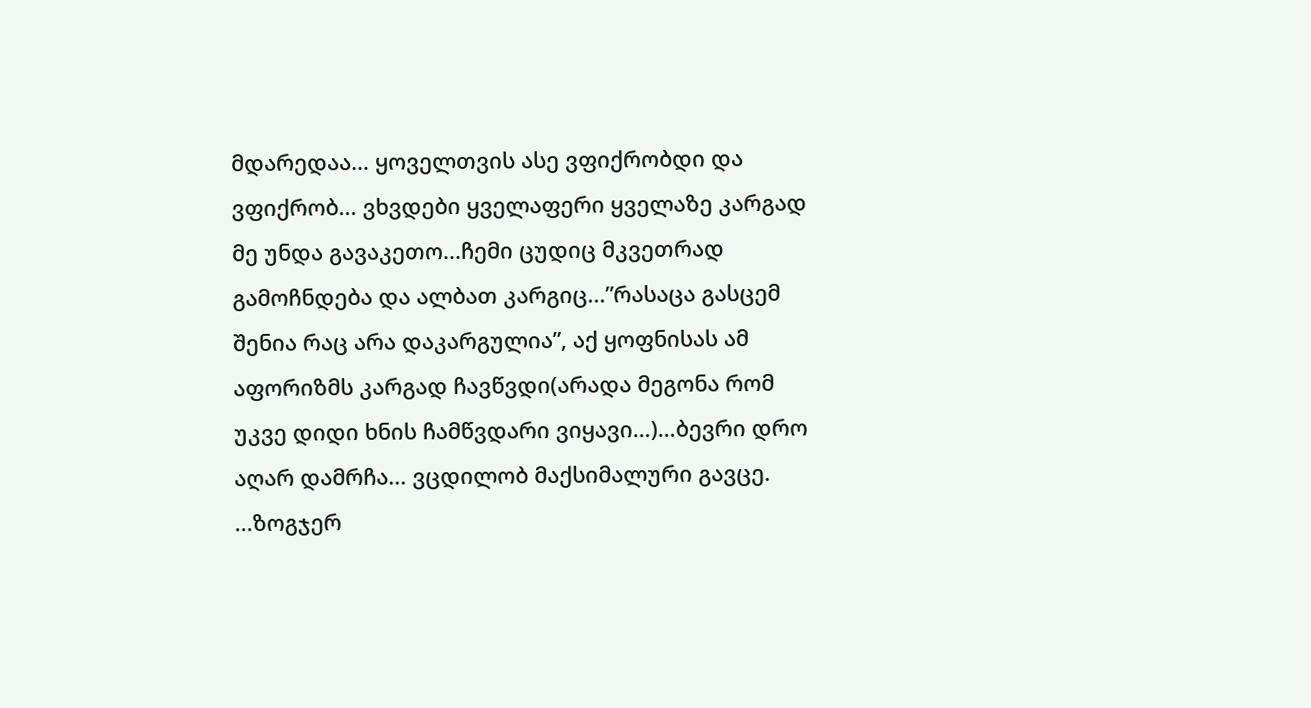მდარედაა… ყოველთვის ასე ვფიქრობდი და ვფიქრობ... ვხვდები ყველაფერი ყველაზე კარგად მე უნდა გავაკეთო...ჩემი ცუდიც მკვეთრად გამოჩნდება და ალბათ კარგიც...”რასაცა გასცემ შენია რაც არა დაკარგულია”, აქ ყოფნისას ამ აფორიზმს კარგად ჩავწვდი(არადა მეგონა რომ უკვე დიდი ხნის ჩამწვდარი ვიყავი…)…ბევრი დრო აღარ დამრჩა... ვცდილობ მაქსიმალური გავცე.
...ზოგჯერ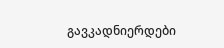გავკადნიერდები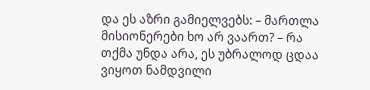და ეს აზრი გამიელვებს: – მართლა მისიონერები ხო არ ვაართ? – რა თქმა უნდა არა, ეს უბრალოდ ცდაა ვიყოთ ნამდვილი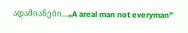ადამიანები...„A areal man not everyman”